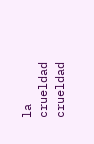la crueldad
crueldad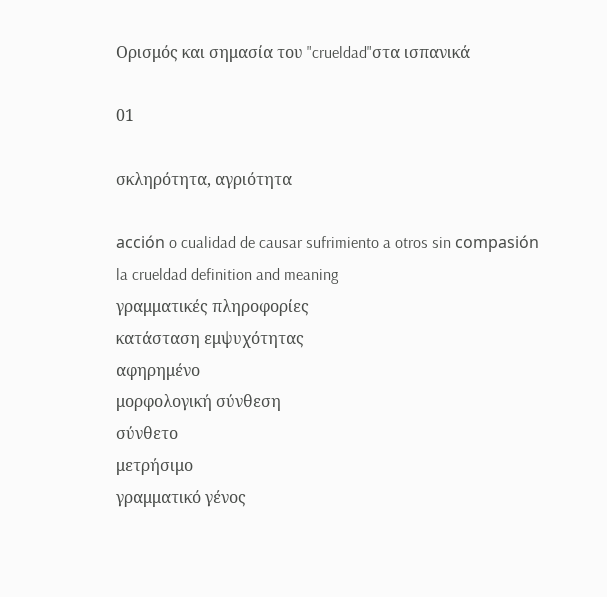Ορισμός και σημασία του "crueldad"στα ισπανικά

01

σκληρότητα, αγριότητα

acción o cualidad de causar sufrimiento a otros sin compasión
la crueldad definition and meaning
γραμματικές πληροφορίες
κατάσταση εμψυχότητας
αφηρημένο
μορφολογική σύνθεση
σύνθετο
μετρήσιμο
γραμματικό γένος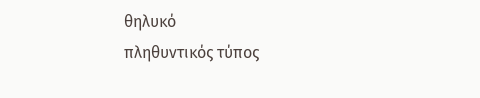θηλυκό
πληθυντικός τύπος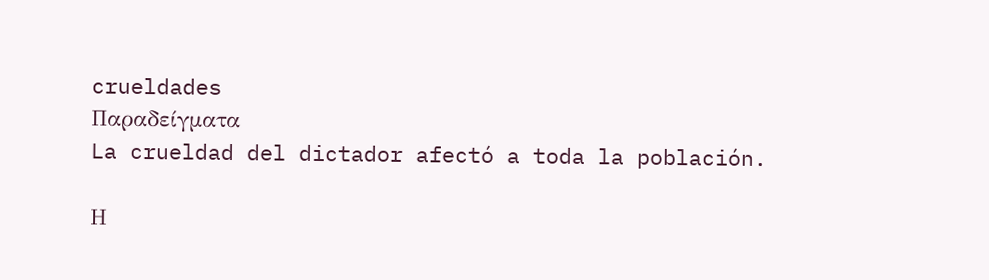crueldades
Παραδείγματα
La crueldad del dictador afectó a toda la población.

Η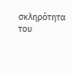σκληρότητα του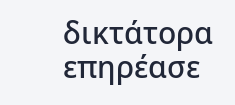δικτάτορα επηρέασε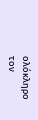ολόκληρο τον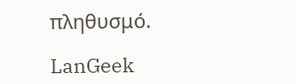πληθυσμό.

LanGeek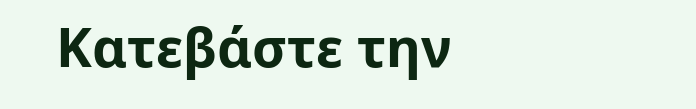Κατεβάστε την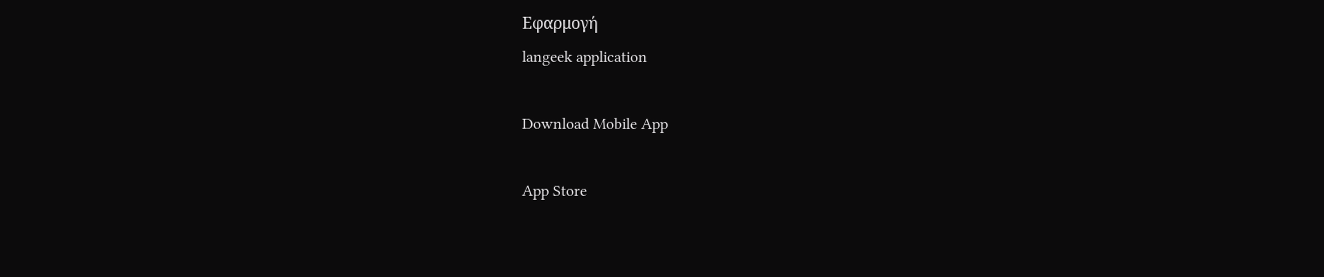Εφαρμογή
langeek application

Download Mobile App

App Store